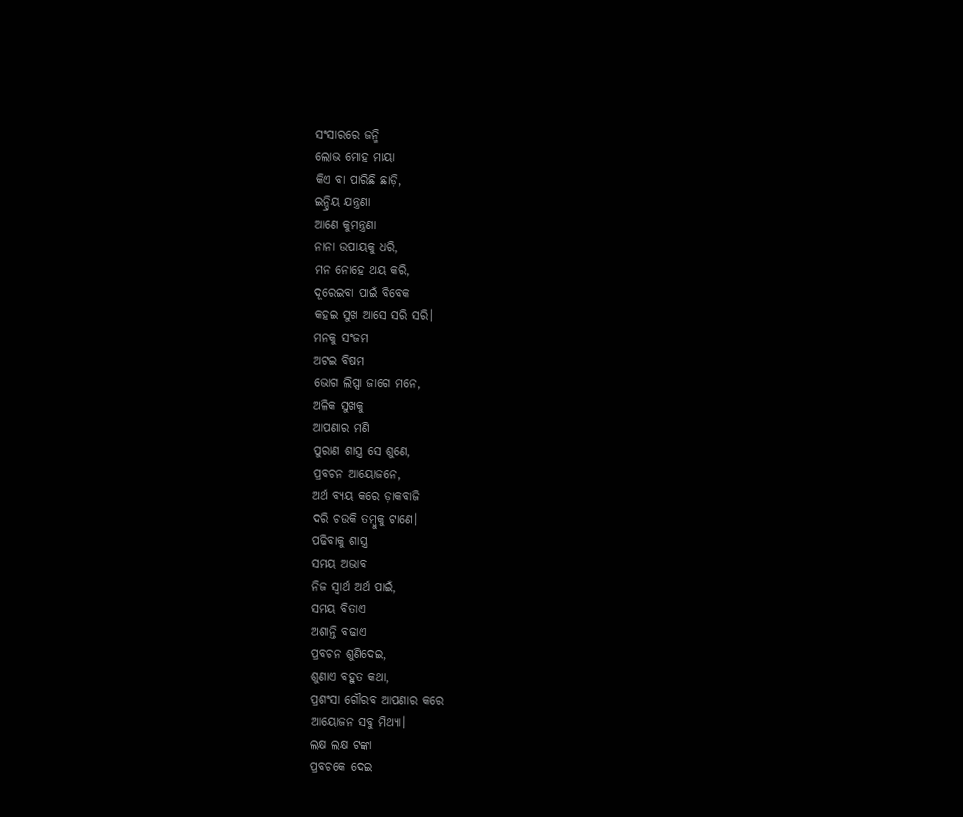ସଂସାରରେ ଜନ୍ମି
ଲୋଭ ମୋହ ମାୟା
କିଏ ବା ପାରିଛି ଛାଡ଼ି,
ଇନ୍ଦ୍ରିୟ ଯନ୍ତ୍ରଣା
ଆଣେ କୁମନ୍ତ୍ରଣା
ନାନା ଉପାୟକୁ ଧରି,
ମନ ନୋହେ ଥୟ କରି,
ଦୂରେଇବା ପାଇଁ ବିବେକ
କହଇ ସୁଖ ଆସେ ସରି ସରି।
ମନକୁ ସଂଜମ
ଅଟଇ ବିଷମ
ଭୋଗ ଲିପ୍ସା ଜାଗେ ମନେ,
ଅଳିକ ସୁଖକୁ
ଆପଣାର ମଣି
ପୁରାଣ ଶାସ୍ତ୍ର ସେ ଶୁଣେ,
ପ୍ରବଚନ ଆୟୋଜନେ,
ଅର୍ଥ ବ୍ୟୟ କରେ ଡ଼ାକବାଜି
ଦରି ଚଉକି ତମ୍ବୁକୁ ଟାଣେ।
ପଢିବାକୁ ଶାସ୍ତ୍ର
ସମୟ ଅଭାବ
ନିଜ ସ୍ବାର୍ଥ ଅର୍ଥ ପାଇଁ,
ସମୟ ବିତାଏ
ଅଶାନ୍ତି ବଢାଏ
ପ୍ରବଚନ ଶୁଣିଦେଇ,
ଶୁଣାଏ ବହୁତ କଥା,
ପ୍ରଶଂସା ଗୌରବ ଆପଣାର କରେ
ଆୟୋଜନ ସବୁ ମିଥ୍ୟା।
ଲକ୍ଷ ଲକ୍ଷ ଟଙ୍କା
ପ୍ରବଚକେ ଦେଇ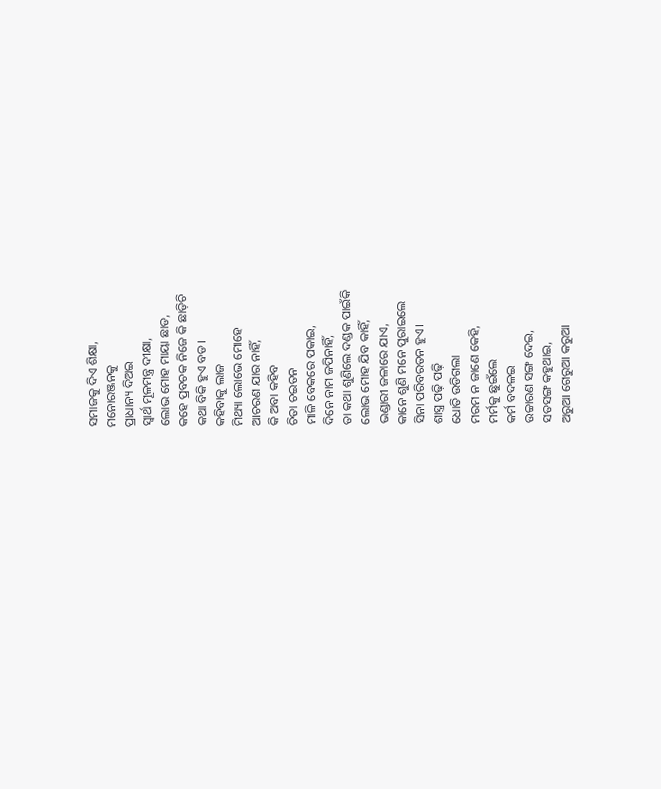ସମାଜକୁ ଦିଏ ଶିକ୍ଷା,
ମନୋରଞ୍ଜନକୁ
ପ୍ରାଧାନ୍ୟ ଦିଅଇ
ସ୍ବାର୍ଥ ମୂଳମନ୍ତ୍ର ଦୀକ୍ଷା,
ଲୋଭ ମୋହ ମାୟା ଛାଡ,
କହେ ପ୍ରବଚକ ନିଜେ କି ଛାଡ଼ିଚି
କଥା ବିକି ହୁଏ ବଡ।
କହିବାକୁ ଲାଜ
ମିଥ୍ୟା ଲୋଭେ ମୋହେ
ଆଚରଣ ଯାର ନାହିଁ,
କି ଅବା କହିବ
ଚିତା ଚଇତନ
ମାଳି ବେକରେ ପକାଇ,
ଦିନେ ନାମ ଜପିନାହିଁ,
ତା କଥା ଶୁଣିଲେ ଦଣ୍ଡକ ପାଇଁକି
ଲୋଭ ମୋହ ଯିବ କାହିଁ,
ଭଣ୍ଡାରୀ ଜଳାରେ ଯାଏ,
କାନେ ଶୁଣି ମନେ ପୁରାଇଲେ
ସିନା ପରିବରତନ ହୁଏ।
ଶାସ୍ତ୍ର ପଢ଼ି ପଢ଼ି
ଧୋତି ଉଡିଗଲା
ମରମ ନ ଜାଣେ କେହି,
ମର୍ମକୁ ଛୁଇଁଲେ
କର୍ମ ବଦଳଇ
ଉଚ୍ଚାରଣ ସଙ୍ଗ ଦେଇ,
ସତସଙ୍ଗ କହୁଥାଇ,
ଅରୁଆ ଗେରୁଆ କରୁଆ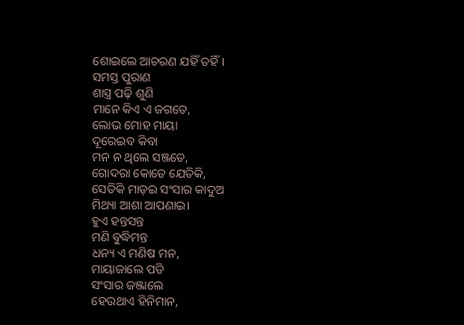ଶୋଇଲେ ଆଚରଣ ଯହିଁ ତହିଁ।
ସମସ୍ତ ପୁରାଣ
ଶାସ୍ତ୍ର ପଢ଼ି ଶୁଣି
ମାନେ କିଏ ଏ ଜଗତେ,
ଲୋଭ ମୋହ ମାୟା
ଦୂରେଇବ କିବା
ମନ ନ ଥିଲେ ସଞ୍ଜତେ,
ଗୋଦରା କୋଡେ ଯେତିକି,
ସେତିକି ମାଡ଼ଇ ସଂସାର କାଦୁଅ
ମିଥ୍ୟା ଆଶା ଆପଣାଇ।
ହୁଏ ହନ୍ତସନ୍ତ
ମଣି ବୁଦ୍ଧିମନ୍ତ
ଧନ୍ୟ ଏ ମଣିଷ ମନ,
ମାୟାଜାଲେ ପଡି
ସଂସାର ଜଞ୍ଜାଲେ
ହେଉଥାଏ ହିନିମାନ,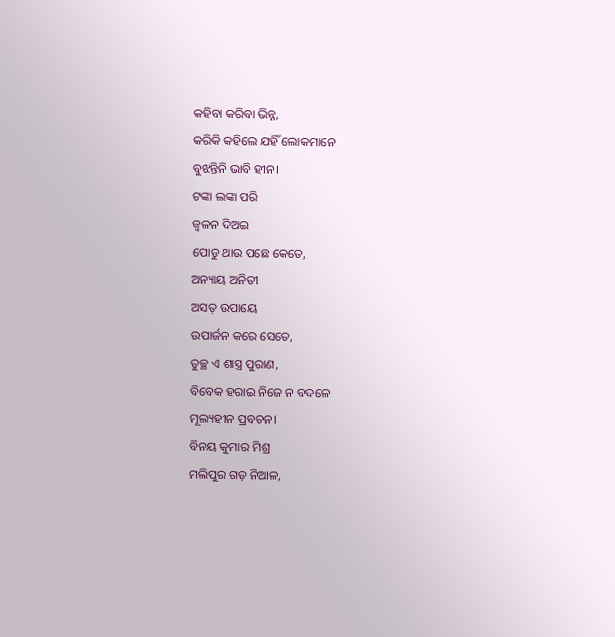କହିବା କରିବା ଭିନ୍ନ,
କରିକି କହିଲେ ଯହିଁ ଲୋକମାନେ
ବୁଝନ୍ତିନି ଭାବି ହୀନ।
ଟଙ୍କା ଲଙ୍କା ପରି
ଜ୍ଵଳନ ଦିଅଇ
ପୋଡୁ ଥାଉ ପଛେ କେତେ,
ଅନ୍ୟାୟ ଅନିତୀ
ଅସତ୍ ଉପାୟେ
ଉପାର୍ଜନ କରେ ସେତେ,
ତୁଚ୍ଛ ଏ ଶାସ୍ତ୍ର ପୁରାଣ,
ବିବେକ ହରାଇ ନିଜେ ନ ବଦଳେ
ମୂଲ୍ୟହୀନ ପ୍ରବଚନ।
ବିନୟ କୁମାର ମିଶ୍ର
ମଲିପୁର ଗଡ଼ ନିଆଳ,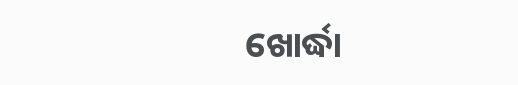ଖୋର୍ଦ୍ଧା